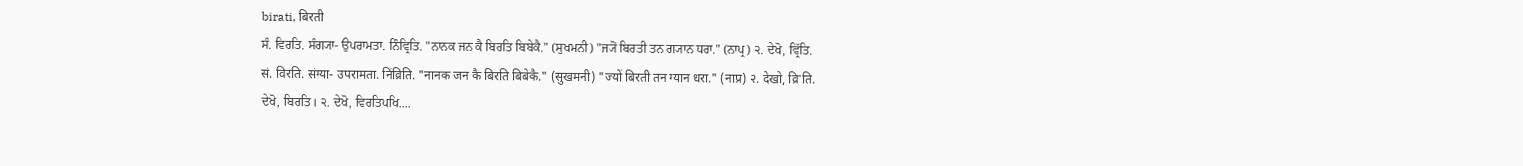birati, बिरती
ਸੰ. ਵਿਰਤਿ. ਸੰਗ੍ਯਾ- ਉਪਰਾਮਤਾ. ਨਿੰਵ੍ਰਿਤਿ. "ਨਾਨਕ ਜਨ ਕੈ ਬਿਰਤਿ ਬਿਬੇਕੈ." (ਸੁਖਮਨੀ) "ਜ੍ਯੋਂ ਬਿਰਤੀ ਤਨ ਗ੍ਯਾਨ ਧਰਾ." (ਨਾਪ੍ਰ) ੨. ਦੇਖੋ, ਵ੍ਰਿੱਤਿ.
सं. विरति. संग्या- उपरामता. निंव्रिति. "नानक जन कै बिरति बिबेकै." (सुखमनी) "ज्यों बिरती तन ग्यान धरा." (नाप्र) २. देखो, व्रिॱति.
ਦੇਖੋ, ਬਿਰਤਿ। ੨. ਦੇਖੋ, ਵਿਰਤਿਪਖਿ....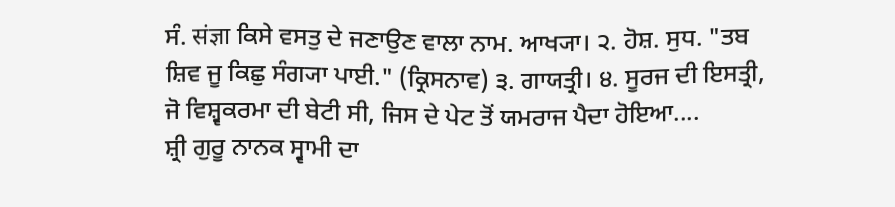ਸੰ. संज्ञा ਕਿਸੇ ਵਸਤੁ ਦੇ ਜਣਾਉਣ ਵਾਲਾ ਨਾਮ. ਆਖ੍ਯਾ। ੨. ਹੋਸ਼. ਸੁਧ. "ਤਬ ਸ਼ਿਵ ਜੂ ਕਿਛੁ ਸੰਗ੍ਯਾ ਪਾਈ." (ਕ੍ਰਿਸਨਾਵ) ੩. ਗਾਯਤ੍ਰੀ। ੪. ਸੂਰਜ ਦੀ ਇਸਤ੍ਰੀ, ਜੋ ਵਿਸ਼੍ਵਕਰਮਾ ਦੀ ਬੇਟੀ ਸੀ, ਜਿਸ ਦੇ ਪੇਟ ਤੋਂ ਯਮਰਾਜ ਪੈਦਾ ਹੋਇਆ....
ਸ਼੍ਰੀ ਗੁਰੂ ਨਾਨਕ ਸ੍ਵਾਮੀ ਦਾ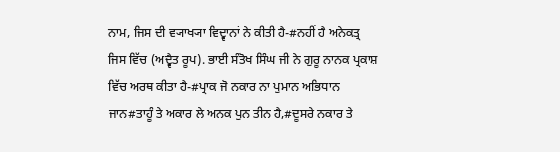ਨਾਮ, ਜਿਸ ਦੀ ਵ੍ਯਾਖ੍ਯਾ ਵਿਦ੍ਵਾਨਾਂ ਨੇ ਕੀਤੀ ਹੈ-#ਨਹੀਂ ਹੈ ਅਨੇਕਤ੍ਰ ਜਿਸ ਵਿੱਚ (ਅਦ੍ਵੈਤ ਰੂਪ). ਭਾਈ ਸੰਤੋਖ ਸਿੰਘ ਜੀ ਨੇ ਗੁਰੂ ਨਾਨਕ ਪ੍ਰਕਾਸ਼ ਵਿੱਚ ਅਰਥ ਕੀਤਾ ਹੈ-#ਪ੍ਰਾਕ ਜੋ ਨਕਾਰ ਨਾ ਪੁਮਾਨ ਅਭਿਧਾਨ ਜਾਨ#ਤਾਹੂੰ ਤੇ ਅਕਾਰ ਲੇ ਅਨਕ ਪੁਨ ਤੀਨ ਹੈ,#ਦੂਸਰੇ ਨਕਾਰ ਤੇ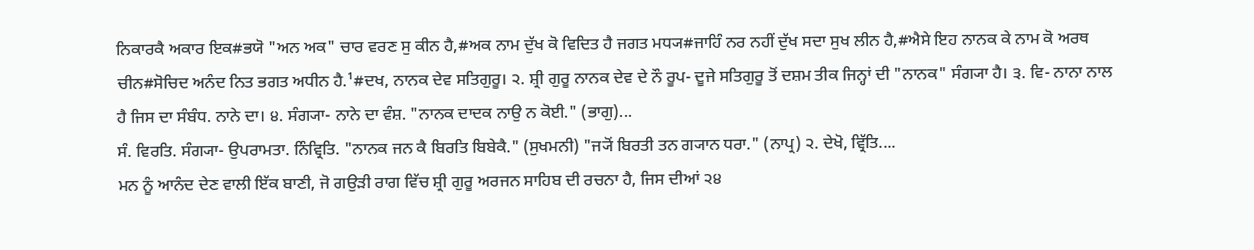ਨਿਕਾਰਕੈ ਅਕਾਰ ਇਕ#ਭਯੋ "ਅਨ ਅਕ" ਚਾਰ ਵਰਣ ਸੁ ਕੀਨ ਹੈ,#ਅਕ ਨਾਮ ਦੁੱਖ ਕੋ ਵਿਦਿਤ ਹੈ ਜਗਤ ਮਧ੍ਯ#ਜਾਹਿੰ ਨਰ ਨਹੀਂ ਦੁੱਖ ਸਦਾ ਸੁਖ ਲੀਨ ਹੈ,#ਐਸੇ ਇਹ ਨਾਨਕ ਕੇ ਨਾਮ ਕੋ ਅਰਥ ਚੀਨ#ਸੋਚਿਦ ਅਨੰਦ ਨਿਤ ਭਗਤ ਅਧੀਨ ਹੈ.¹#ਦਖ, ਨਾਨਕ ਦੇਵ ਸਤਿਗੁਰੂ। ੨. ਸ਼੍ਰੀ ਗੁਰੂ ਨਾਨਕ ਦੇਵ ਦੇ ਨੌ ਰੂਪ- ਦੂਜੇ ਸਤਿਗੁਰੂ ਤੋਂ ਦਸ਼ਮ ਤੀਕ ਜਿਨ੍ਹਾਂ ਦੀ "ਨਾਨਕ" ਸੰਗ੍ਯਾ ਹੈ। ੩. ਵਿ- ਨਾਨਾ ਨਾਲ ਹੈ ਜਿਸ ਦਾ ਸੰਬੰਧ. ਨਾਨੇ ਦਾ। ੪. ਸੰਗ੍ਯਾ- ਨਾਨੇ ਦਾ ਵੰਸ਼. "ਨਾਨਕ ਦਾਦਕ ਨਾਉ ਨ ਕੋਈ." (ਭਾਗੁ)...
ਸੰ. ਵਿਰਤਿ. ਸੰਗ੍ਯਾ- ਉਪਰਾਮਤਾ. ਨਿੰਵ੍ਰਿਤਿ. "ਨਾਨਕ ਜਨ ਕੈ ਬਿਰਤਿ ਬਿਬੇਕੈ." (ਸੁਖਮਨੀ) "ਜ੍ਯੋਂ ਬਿਰਤੀ ਤਨ ਗ੍ਯਾਨ ਧਰਾ." (ਨਾਪ੍ਰ) ੨. ਦੇਖੋ, ਵ੍ਰਿੱਤਿ....
ਮਨ ਨੂੰ ਆਨੰਦ ਦੇਣ ਵਾਲੀ ਇੱਕ ਬਾਣੀ, ਜੋ ਗਉੜੀ ਰਾਗ ਵਿੱਚ ਸ਼੍ਰੀ ਗੁਰੂ ਅਰਜਨ ਸਾਹਿਬ ਦੀ ਰਚਨਾ ਹੈ, ਜਿਸ ਦੀਆਂ ੨੪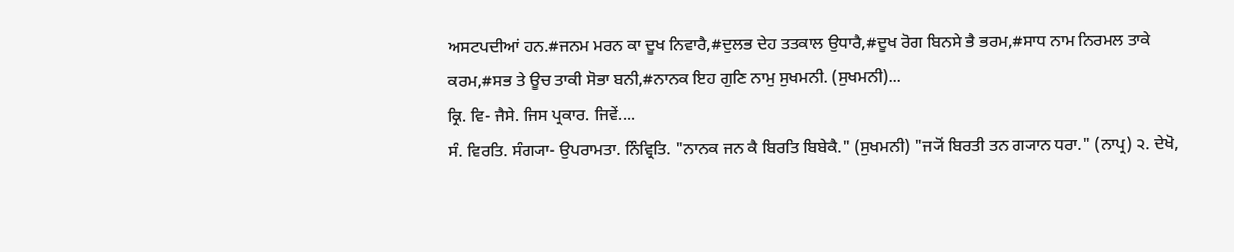ਅਸਟਪਦੀਆਂ ਹਨ.#ਜਨਮ ਮਰਨ ਕਾ ਦੂਖ ਨਿਵਾਰੈ,#ਦੁਲਭ ਦੇਹ ਤਤਕਾਲ ਉਧਾਰੈ,#ਦੂਖ ਰੋਗ ਬਿਨਸੇ ਭੈ ਭਰਮ,#ਸਾਧ ਨਾਮ ਨਿਰਮਲ ਤਾਕੇ ਕਰਮ,#ਸਭ ਤੇ ਊਚ ਤਾਕੀ ਸੋਭਾ ਬਨੀ,#ਨਾਨਕ ਇਹ ਗੁਣਿ ਨਾਮੁ ਸੁਖਮਨੀ. (ਸੁਖਮਨੀ)...
ਕ੍ਰਿ. ਵਿ- ਜੈਸੇ. ਜਿਸ ਪ੍ਰਕਾਰ. ਜਿਵੇਂ....
ਸੰ. ਵਿਰਤਿ. ਸੰਗ੍ਯਾ- ਉਪਰਾਮਤਾ. ਨਿੰਵ੍ਰਿਤਿ. "ਨਾਨਕ ਜਨ ਕੈ ਬਿਰਤਿ ਬਿਬੇਕੈ." (ਸੁਖਮਨੀ) "ਜ੍ਯੋਂ ਬਿਰਤੀ ਤਨ ਗ੍ਯਾਨ ਧਰਾ." (ਨਾਪ੍ਰ) ੨. ਦੇਖੋ,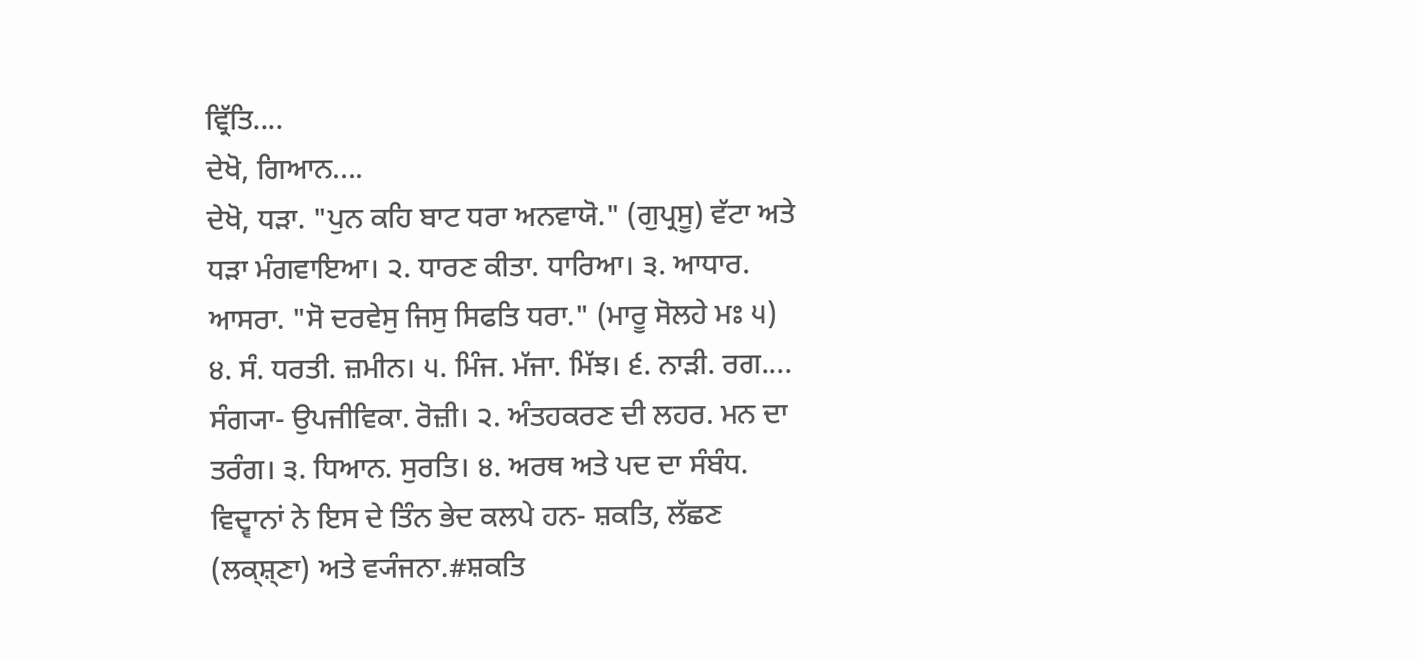ਵ੍ਰਿੱਤਿ....
ਦੇਖੋ, ਗਿਆਨ....
ਦੇਖੋ, ਧੜਾ. "ਪੁਨ ਕਹਿ ਬਾਟ ਧਰਾ ਅਨਵਾਯੋ." (ਗੁਪ੍ਰਸੂ) ਵੱਟਾ ਅਤੇ ਧੜਾ ਮੰਗਵਾਇਆ। ੨. ਧਾਰਣ ਕੀਤਾ. ਧਾਰਿਆ। ੩. ਆਧਾਰ. ਆਸਰਾ. "ਸੋ ਦਰਵੇਸੁ ਜਿਸੁ ਸਿਫਤਿ ਧਰਾ." (ਮਾਰੂ ਸੋਲਹੇ ਮਃ ੫) ੪. ਸੰ. ਧਰਤੀ. ਜ਼ਮੀਨ। ੫. ਮਿੰਜ. ਮੱਜਾ. ਮਿੱਝ। ੬. ਨਾੜੀ. ਰਗ....
ਸੰਗ੍ਯਾ- ਉਪਜੀਵਿਕਾ. ਰੋਜ਼ੀ। ੨. ਅੰਤਹਕਰਣ ਦੀ ਲਹਰ. ਮਨ ਦਾ ਤਰੰਗ। ੩. ਧਿਆਨ. ਸੁਰਤਿ। ੪. ਅਰਥ ਅਤੇ ਪਦ ਦਾ ਸੰਬੰਧ. ਵਿਦ੍ਵਾਨਾਂ ਨੇ ਇਸ ਦੇ ਤਿੰਨ ਭੇਦ ਕਲਪੇ ਹਨ- ਸ਼ਕਤਿ, ਲੱਛਣ (ਲਕ੍ਸ਼੍ਣਾ) ਅਤੇ ਵ੍ਯੰਜਨਾ.#ਸ਼ਕਤਿ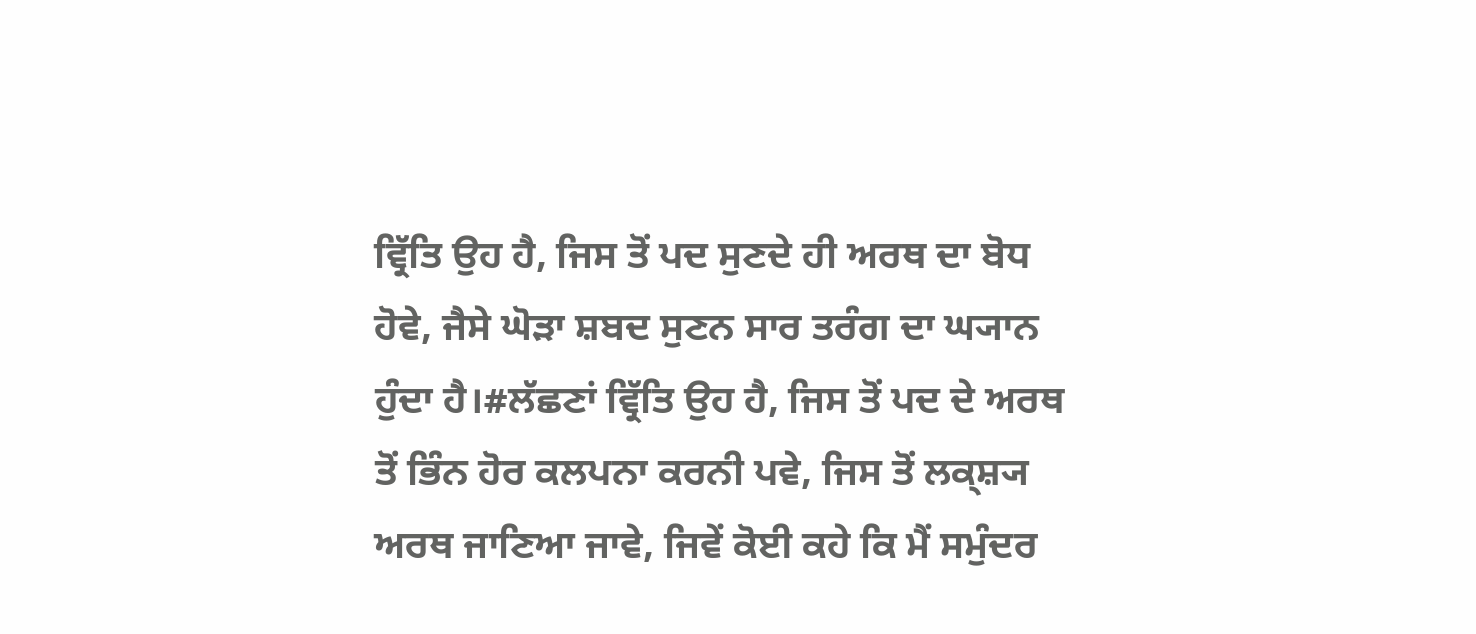ਵ੍ਰਿੱਤਿ ਉਹ ਹੈ, ਜਿਸ ਤੋਂ ਪਦ ਸੁਣਦੇ ਹੀ ਅਰਥ ਦਾ ਬੋਧ ਹੋਵੇ, ਜੈਸੇ ਘੋੜਾ ਸ਼ਬਦ ਸੁਣਨ ਸਾਰ ਤਰੰਗ ਦਾ ਘ੍ਯਾਨ ਹੁੰਦਾ ਹੈ।#ਲੱਛਣਾਂ ਵ੍ਰਿੱਤਿ ਉਹ ਹੈ, ਜਿਸ ਤੋਂ ਪਦ ਦੇ ਅਰਥ ਤੋਂ ਭਿੰਨ ਹੋਰ ਕਲਪਨਾ ਕਰਨੀ ਪਵੇ, ਜਿਸ ਤੋਂ ਲਕ੍ਸ਼੍ਯ ਅਰਥ ਜਾਣਿਆ ਜਾਵੇ, ਜਿਵੇਂ ਕੋਈ ਕਹੇ ਕਿ ਮੈਂ ਸਮੁੰਦਰ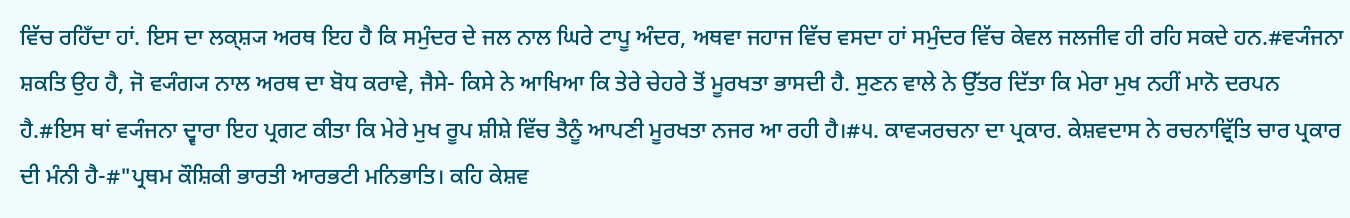ਵਿੱਚ ਰਹਿਁਦਾ ਹਾਂ. ਇਸ ਦਾ ਲਕ੍ਸ਼੍ਯ ਅਰਥ ਇਹ ਹੈ ਕਿ ਸਮੁੰਦਰ ਦੇ ਜਲ ਨਾਲ ਘਿਰੇ ਟਾਪੂ ਅੰਦਰ, ਅਥਵਾ ਜਹਾਜ ਵਿੱਚ ਵਸਦਾ ਹਾਂ ਸਮੁੰਦਰ ਵਿੱਚ ਕੇਵਲ ਜਲਜੀਵ ਹੀ ਰਹਿ ਸਕਦੇ ਹਨ.#ਵ੍ਯੰਜਨਾ ਸ਼ਕਤਿ ਉਹ ਹੈ, ਜੋ ਵ੍ਯੰਗ੍ਯ ਨਾਲ ਅਰਥ ਦਾ ਬੋਧ ਕਰਾਵੇ, ਜੈਸੇ- ਕਿਸੇ ਨੇ ਆਖਿਆ ਕਿ ਤੇਰੇ ਚੇਹਰੇ ਤੋਂ ਮੂਰਖਤਾ ਭਾਸਦੀ ਹੈ. ਸੁਣਨ ਵਾਲੇ ਨੇ ਉੱਤਰ ਦਿੱਤਾ ਕਿ ਮੇਰਾ ਮੁਖ ਨਹੀਂ ਮਾਨੋ ਦਰਪਨ ਹੈ.#ਇਸ ਥਾਂ ਵ੍ਯੰਜਨਾ ਦ੍ਵਾਰਾ ਇਹ ਪ੍ਰਗਟ ਕੀਤਾ ਕਿ ਮੇਰੇ ਮੁਖ ਰੂਪ ਸ਼ੀਸ਼ੇ ਵਿੱਚ ਤੈਨੂੰ ਆਪਣੀ ਮੂਰਖਤਾ ਨਜਰ ਆ ਰਹੀ ਹੈ।#੫. ਕਾਵ੍ਯਰਚਨਾ ਦਾ ਪ੍ਰਕਾਰ. ਕੇਸ਼ਵਦਾਸ ਨੇ ਰਚਨਾਵ੍ਰਿੱਤਿ ਚਾਰ ਪ੍ਰਕਾਰ ਦੀ ਮੰਨੀ ਹੈ-#"ਪ੍ਰਥਮ ਕੌਸ਼ਿਕੀ ਭਾਰਤੀ ਆਰਭਟੀ ਮਨਿਭਾਤਿ। ਕਹਿ ਕੇਸ਼ਵ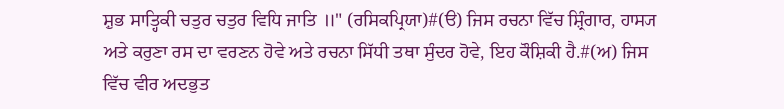ਸ਼ੁਭ ਸਾਤ੍ਹਿਕੀ ਚਤੁਰ ਚਤੁਰ ਵਿਧਿ ਜਾਤਿ ॥" (ਰਸਿਕਪ੍ਰਿਯਾ)#(ੳ) ਜਿਸ ਰਚਨਾ ਵਿੱਚ ਸ਼੍ਰਿੰਗਾਰ, ਹਾਸ੍ਯ ਅਤੇ ਕਰੁਣਾ ਰਸ ਦਾ ਵਰਣਨ ਹੋਵੇ ਅਤੇ ਰਚਨਾ ਸਿੱਧੀ ਤਥਾ ਸੁੰਦਰ ਹੋਵੇ, ਇਹ ਕੌਸ਼ਿਕੀ ਹੈ.#(ਅ) ਜਿਸ ਵਿੱਚ ਵੀਰ ਅਦਭੁਤ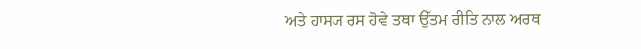ਅਤੇ ਹਾਸ੍ਯ ਰਸ ਹੋਵੇ ਤਥਾ ਉੱਤਮ ਰੀਤਿ ਨਾਲ ਅਰਥ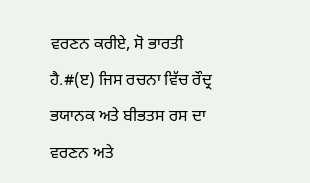ਵਰਣਨ ਕਰੀਏ, ਸੋ ਭਾਰਤੀ ਹੈ.#(ੲ) ਜਿਸ ਰਚਨਾ ਵਿੱਚ ਰੌਦ੍ਰ ਭਯਾਨਕ ਅਤੇ ਬੀਭਤਸ ਰਸ ਦਾ ਵਰਣਨ ਅਤੇ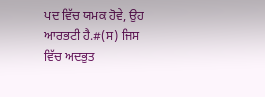ਪਦ ਵਿੱਚ ਯਮਕ ਹੋਵੇ, ਉਹ ਆਰਭਟੀ ਹੈ.#(ਸ) ਜਿਸ ਵਿੱਚ ਅਦਭੁਤ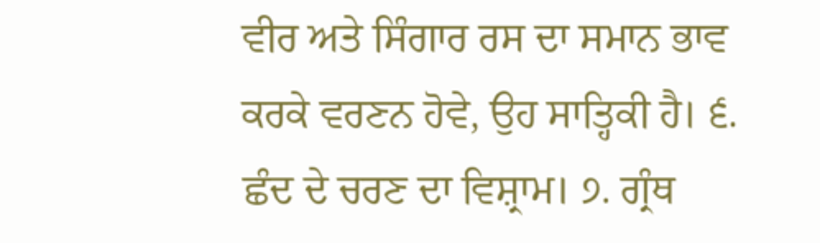ਵੀਰ ਅਤੇ ਸਿੰਗਾਰ ਰਸ ਦਾ ਸਮਾਨ ਭਾਵ ਕਰਕੇ ਵਰਣਨ ਹੋਵੇ, ਉਹ ਸਾਤ੍ਹਿਕੀ ਹੈ। ੬. ਛੰਦ ਦੇ ਚਰਣ ਦਾ ਵਿਸ਼੍ਰਾਮ। ੭. ਗ੍ਰੰਥ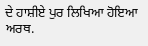ਦੇ ਹਾਸ਼ੀਏ ਪੁਰ ਲਿਖਿਆ ਹੋਇਆ ਅਰਥ.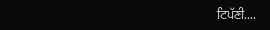ਟਿਪੱਣੀ....